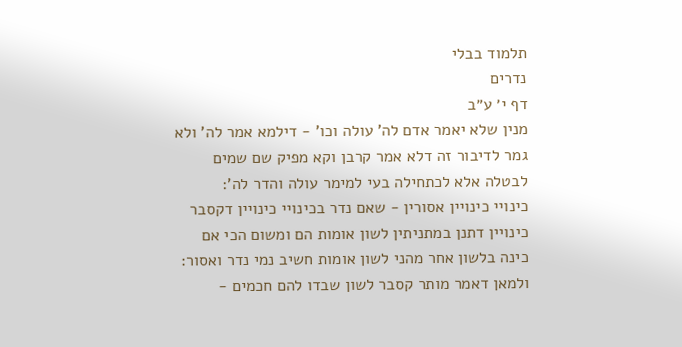תלמוד בבלי
נדרים
דף י׳ ע״ב
מנין שלא יאמר אדם לה' עולה וכו' - דילמא אמר לה' ולא גמר לדיבור זה דלא אמר קרבן וקא מפיק שם שמים לבטלה אלא לכתחילה בעי למימר עולה והדר לה':
כינויי כינויין אסורין - שאם נדר בכינויי כינויין דקסבר כינויין דתנן במתניתין לשון אומות הם ומשום הכי אם כינה בלשון אחר מהני לשון אומות חשיב נמי נדר ואסור:
ולמאן דאמר מותר קסבר לשון שבדו להם חכמים -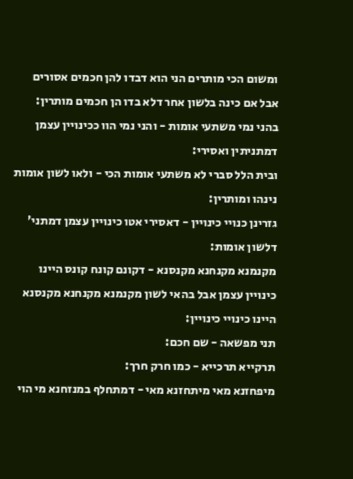ומשום הכי מותרים הני הוא דבדו להן חכמים אסורים אבל אם כינה בלשון אחר דלא בדו הן חכמים מותרין:
בהני נמי משתעי אומות - והני נמי הוו ככינויין עצמן דמתניתין ואסירי:
ובית הלל סברי לא משתעי אומות הכי - ולאו לשון אומות נינהו ומותרין:
גזרינן כנויי כינויין - דאסירי אטו כינויין עצמן דמתני' דלשון אומות:
מקנמנא מקנחנא מקנסנא - דקונם קונח קונס היינו כינויין עצמן אבל בהאי לשון מקנמנא מקנחנא מקנסנא היינו כינויי כינויין:
תני מפשאה - שם חכם:
תרקייא תרכייא - כמו חרק חרך:
מיפחזנא מאי מיתחזנא מאי - דמתחלף במנזחנא מי הוי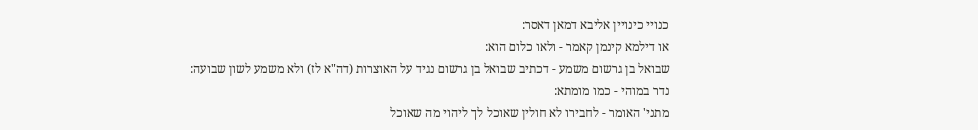כנויי כינויין אליבא דמאן דאסר:
או דילמא קינמן קאמר - ולאו כלום הוא:
שבואל בן גרשום משמע - דכתיב שבואל בן גרשום נגיד על האוצרות (דה"א לז) ולא משמע לשון שבועה:
נדר במוהי - כמו מומתא:
מתני' האומר - לחבירו לא חולין שאוכל לך ליהוי מה שאוכל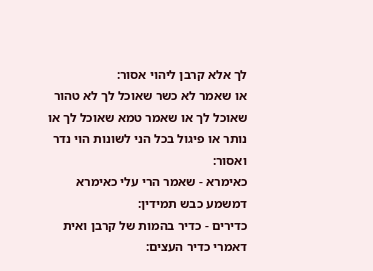לך אלא קרבן ליהוי אסור:
או שאמר לא כשר שאוכל לך לא טהור שאוכל לך או שאמר טמא שאוכל לך או נותר או פיגול בכל הני לשונות הוי נדר ואסור:
כאימרא - שאמר הרי עלי כאימרא דמשמע כבש תמידין:
כדירים - כדיר בהמות של קרבן ואית דאמרי כדיר העצים: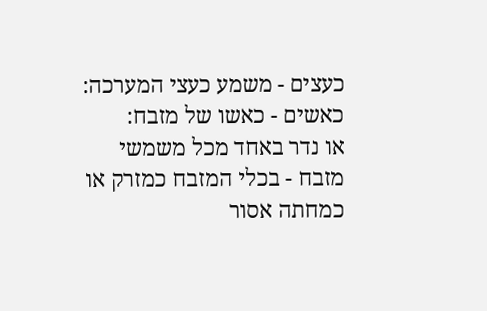כעצים - משמע כעצי המערכה:
כאשים - כאשו של מזבח:
או נדר באחד מכל משמשי מזבח - בכלי המזבח כמזרק או כמחתה אסור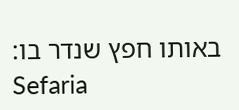באותו חפץ שנדר בו:
Sefaria